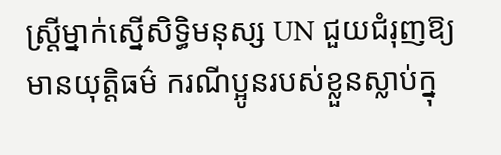ស្រ្តីម្នាក់ស្នើសិទ្ធិមនុស្ស UN ជួយជំរុញឱ្យមានយុត្តិធម៌ ករណីប្អូនរបស់ខ្លួនស្លាប់ក្នុ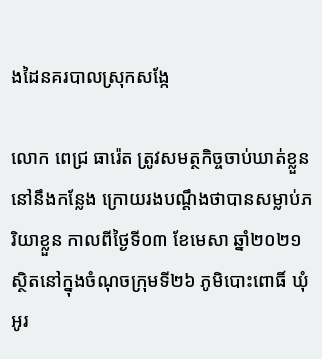ងដៃនគរបាលស្រុកសង្កែ

លោក ពេជ្រ ធារ៉េត ត្រូវសមត្ថកិច្ចចាប់ឃាត់ខ្លួននៅនឹងកន្លែង ក្រោយរងបណ្ដឹងថាបានសម្លាប់ភរិយាខ្លួន កាលពីថ្ងៃទី០៣ ខែមេសា ឆ្នាំ២០២១ ស្ថិតនៅក្នុងចំណុចក្រុមទី២៦ ភូមិបោះពោធិ៍ ឃុំអូរ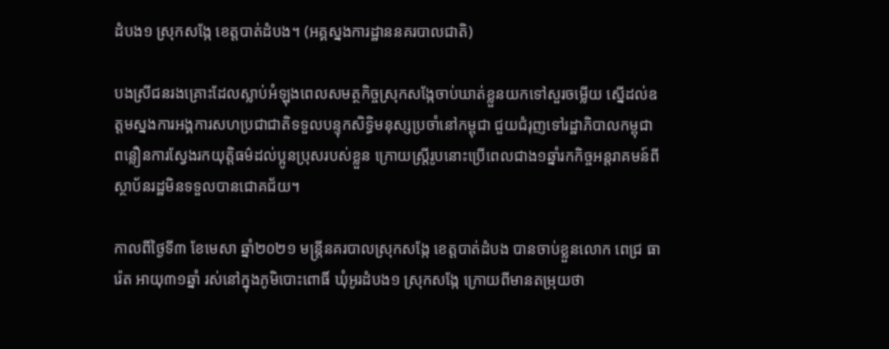ដំបង១ ស្រុកសង្កែ ខេត្តបាត់ដំបង។ (អគ្គស្នងការដ្ឋាននគរបាលជាតិ)

បងស្រីជនរងគ្រោះដែលស្លាប់អំឡុងពេលសមត្ថកិច្ចស្រុកសង្កែចាប់ឃាត់ខ្លួនយកទៅសួរចម្លើយ ស្នើដល់ឧត្តមស្នងការអង្គការសហប្រជាជាតិទទួលបន្ទុកសិទ្ធិមនុស្សប្រចាំនៅកម្ពុជា ជួយជំរុញទៅរដ្ឋាភិបាលកម្ពុជាពន្លឿនការស្វែងរកយុត្តិធម៌ដល់ប្អូនប្រុសរបស់ខ្លួន ក្រោយស្ត្រីរូបនោះប្រើពេលជាង១ឆ្នាំរកកិច្ចអន្តរាគមន៍ពីស្ថាប័នរដ្ឋមិនទទួលបានជោគជ័យ។

កាលពីថ្ងៃទី៣ ខែមេសា ឆ្នាំ២០២១ មន្ត្រីនគរបាលស្រុកសង្កែ ខេត្តបាត់ដំបង បានចាប់ខ្លួនលោក ពេជ្រ ធារ៉េត អាយុ៣១ឆ្នាំ រស់នៅក្នុងភូមិបោះពោធិ៍ ឃុំអូរដំបង១ ស្រុកសង្កែ ក្រោយពីមានតម្រុយថា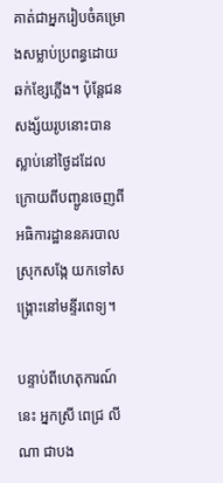គាត់ជាអ្នករៀបចំគម្រោងសម្លាប់ប្រពន្ធដោយឆក់ខ្សែភ្លើង។ ប៉ុន្តែជនសង្ស័យរូបនោះបានស្លាប់នៅថ្ងៃដដែល ក្រោយពីបញ្ជូនចេញពីអធិការដ្ឋាននគរបាលស្រុកសង្កែ យកទៅសង្គ្រោះនៅមន្ទីរពេទ្យ។

បន្ទាប់ពីហេតុការណ៍នេះ អ្នកស្រី ពេជ្រ លីណា ជាបង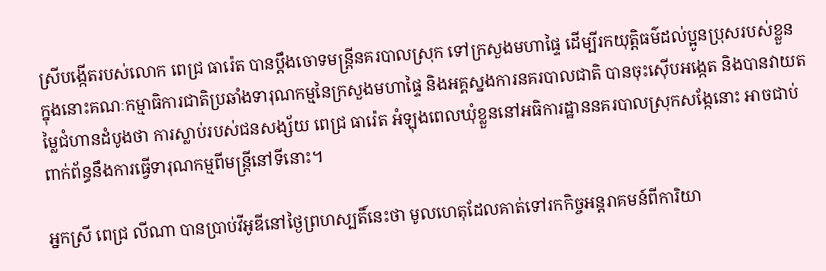ស្រីបង្កើតរបស់លោក ពេជ្រ ធារ៉េត បានប្ដឹងចោទមន្ត្រីនគរបាលស្រុក ទៅក្រសួងមហាផ្ទៃ ដើម្បីរកយុត្តិធម៌ដល់ប្អូនប្រុសរបស់ខ្លួន ក្នុងនោះគណៈកម្មាធិការជាតិប្រឆាំងទារុណកម្មនៃក្រសួងមហាផ្ទៃ និងអគ្គស្នងការនគរបាលជាតិ បានចុះស៊ើបអង្កេត និងបានវាយតម្លៃជំហានដំបូងថា ការស្លាប់របស់ជនសង្ស័យ ពេជ្រ ធារ៉េត អំឡុងពេលឃុំខ្លួននៅអធិការដ្ឋាននគរបាលស្រុកសង្កែនោះ អាចជាប់ពាក់ព័ន្ធនឹងការធ្វើទារុណកម្មពីមន្ត្រីនៅទីនោះ។

អ្នកស្រី ពេជ្រ លីណា បានប្រាប់វីអូឌីនៅថ្ងៃព្រហស្បតិ៍នេះថា មូលហេតុដែលគាត់ទៅរកកិច្ចអន្តរាគមន៍ពីការិយា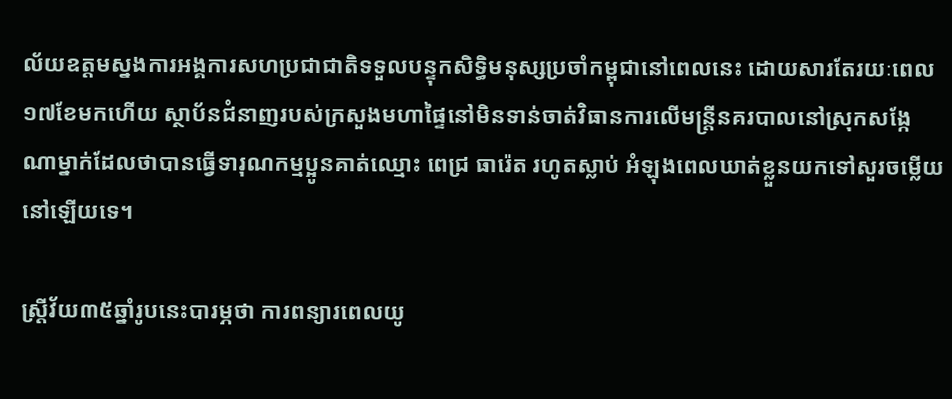ល័យឧត្តមស្នងការអង្គការសហប្រជាជាតិទទួលបន្ទុកសិទ្ធិមនុស្សប្រចាំកម្ពុជានៅពេលនេះ ដោយសារតែរយៈពេល១៧ខែមកហើយ ស្ថាប័នជំនាញរបស់ក្រសួងមហាផ្ទៃនៅមិនទាន់ចាត់វិធានការលើមន្ត្រីនគរបាលនៅស្រុកសង្កែណាម្នាក់ដែលថាបានធ្វើទារុណកម្មប្អូនគាត់ឈ្មោះ ពេជ្រ ធារ៉េត រហូតស្លាប់ អំឡុងពេលឃាត់ខ្លួនយកទៅសួរចម្លើយនៅឡើយទេ។

ស្តី្រវ័យ៣៥ឆ្នាំរូបនេះបារម្ភថា ការពន្យារពេលយូ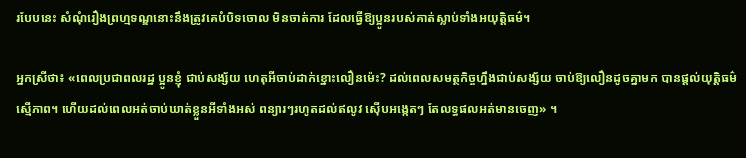របែបនេះ សំណុំរឿងព្រហ្មទណ្ឌនោះនឹងត្រូវគេបំបិទចោល មិនចាត់ការ ដែលធ្វើឱ្យប្អូនរបស់គាត់ស្លាប់ទាំងអយុត្តិធម៌។

អ្នកស្រីថា៖ «ពេលប្រជាពលរដ្ឋ ប្អូនខ្ញុំ ជាប់សង្ស័យ ហេតុអីចាប់ដាក់ខ្នោះលឿនម៉េះ? ដល់ពេលសមត្ថកិច្ចហ្នឹងជាប់សង្ស័យ ចាប់ឱ្យលឿនដូចគ្នាមក បានផ្តល់យុត្តិធម៌ស្មើភាព។ ហើយដល់ពេលអត់ចាប់ឃាត់ខ្លួនអីទាំងអស់ ពន្យារៗរហូតដល់ឥលូវ ស៊ើបអង្កេតៗ តែលទ្ធផលអត់មានចេញ» ។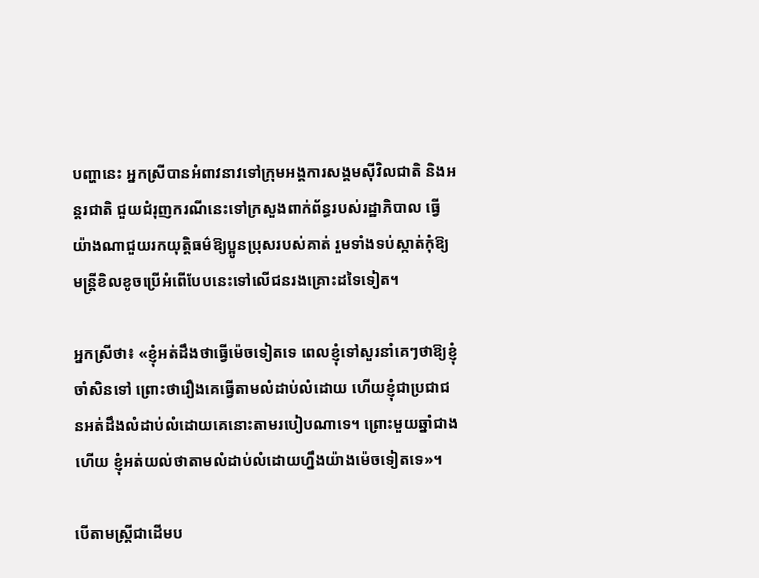បញ្ហានេះ អ្នកស្រីបានអំពាវនាវទៅក្រុមអង្គការសង្គមស៊ីវិលជាតិ និងអន្តរជាតិ ជួយជំរុញករណីនេះទៅក្រសួងពាក់ព័ន្ធរបស់រដ្ឋាភិបាល ធ្វើយ៉ាងណាជួយរកយុត្តិធម៌ឱ្យប្អូនប្រុសរបស់គាត់ រួមទាំងទប់ស្កាត់កុំឱ្យមន្ត្រីខិលខូចប្រើអំពើបែបនេះទៅលើជនរងគ្រោះដទៃទៀត។

អ្នកស្រីថា៖ «ខ្ញុំអត់ដឹងថាធ្វើម៉េចទៀតទេ ពេលខ្ញុំទៅសួរនាំគេៗថាឱ្យខ្ញុំចាំសិនទៅ ព្រោះថារឿងគេធ្វើតាមលំដាប់លំដោយ ហើយខ្ញុំជាប្រជាជនអត់ដឹងលំដាប់លំដោយគេនោះតាមរបៀបណាទេ។ ព្រោះមួយឆ្នាំជាងហើយ ខ្ញុំអត់យល់ថាតាមលំដាប់លំដោយហ្នឹងយ៉ាងម៉េចទៀតទេ»។

បើតាមស្ត្រីជាដើមប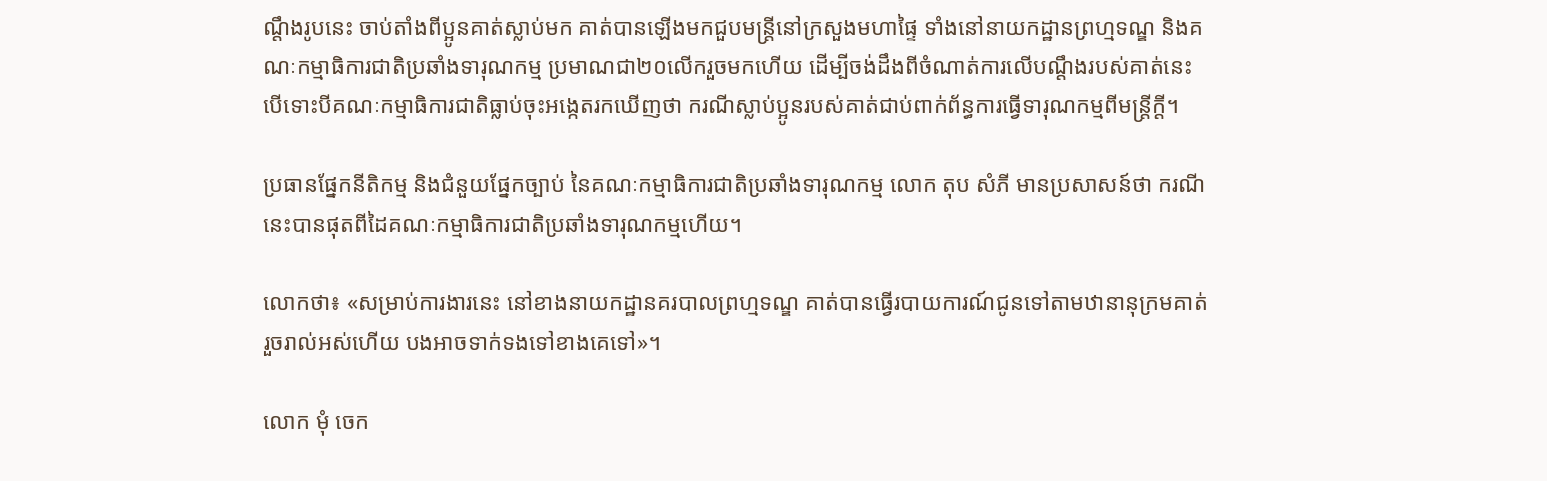ណ្តឹងរូបនេះ ចាប់តាំងពីប្អូនគាត់ស្លាប់មក គាត់បានឡើងមកជួបមន្ត្រីនៅក្រសួងមហាផ្ទៃ ទាំងនៅនាយកដ្ឋានព្រហ្មទណ្ឌ និងគណៈកម្មាធិការជាតិប្រឆាំងទារុណកម្ម ប្រមាណជា២០លើករួចមកហើយ ដើម្បីចង់ដឹងពីចំណាត់ការលើបណ្តឹងរបស់គាត់នេះ បើទោះបីគណៈកម្មាធិការជាតិធ្លាប់ចុះអង្កេតរកឃើញថា ករណីស្លាប់ប្អូនរបស់គាត់ជាប់ពាក់ព័ន្ធការធ្វើទារុណកម្មពីមន្ត្រីក្ដី។

ប្រធានផ្នែកនីតិកម្ម និងជំនួយផ្នែកច្បាប់ នៃគណៈកម្មាធិការជាតិប្រឆាំងទារុណកម្ម លោក តុប សំភី មានប្រសាសន៍ថា ករណីនេះបានផុតពីដៃគណៈកម្មាធិការជាតិប្រឆាំងទារុណកម្មហើយ។

លោកថា៖ «សម្រាប់ការងារនេះ នៅខាងនាយកដ្ឋានគរបាលព្រហ្មទណ្ឌ គាត់បានធ្វើរបាយការណ៍ជូនទៅតាមឋានានុក្រមគាត់រួចរាល់អស់ហើយ បងអាចទាក់ទងទៅខាងគេទៅ»។

លោក មុំ ចេក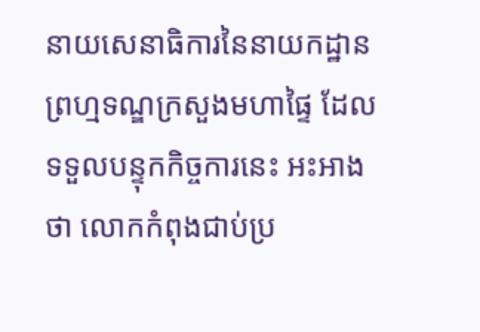នាយសេនាធិការនៃនាយកដ្ឋានព្រហ្មទណ្ឌក្រសួងមហាផ្ទៃ ដែលទទួលបន្ទុកកិច្ចការនេះ អះអាងថា លោកកំពុងជាប់ប្រ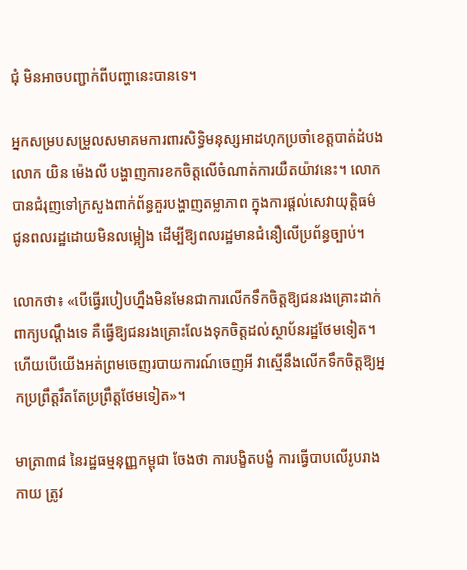ជុំ មិនអាចបញ្ជាក់ពីបញ្ហានេះបានទេ។

អ្នកសម្របសម្រួលសមាគមការពារសិទ្ធិមនុស្សអាដហុកប្រចាំខេត្តបាត់ដំបង លោក យិន ម៉េងលី បង្ហាញការខកចិត្តលើចំណាត់ការយឺតយ៉ាវនេះ។ លោកបានជំរុញទៅក្រសួងពាក់ព័ន្ធគួរបង្ហាញតម្លាភាព ក្នុងការផ្ដល់សេវាយុត្តិធម៌ជូនពលរដ្ឋដោយមិនលម្អៀង ដើម្បីឱ្យពលរដ្ឋមានជំនឿលើប្រព័ន្ធច្បាប់។

លោកថា៖ «បើធ្វើរបៀបហ្នឹងមិនមែនជាការលើកទឹកចិត្តឱ្យជនរងគ្រោះដាក់ពាក្យបណ្តឹងទេ គឺធ្វើឱ្យជនរងគ្រោះលែងទុកចិត្តដល់ស្ថាប័នរដ្ឋថែមទៀត។ ហើយបើយើងអត់ព្រមចេញរបាយការណ៍ចេញអី វាស្មើនឹងលើកទឹកចិត្តឱ្យអ្នកប្រព្រឹត្តរឹតតែប្រព្រឹត្តថែមទៀត»។

មាត្រា៣៨ នៃរដ្ឋធម្មនុញ្ញកម្ពុជា ចែងថា ការបង្ខិតបង្ខំ ការធ្វើបាបលើរូបរាងកាយ ត្រូវ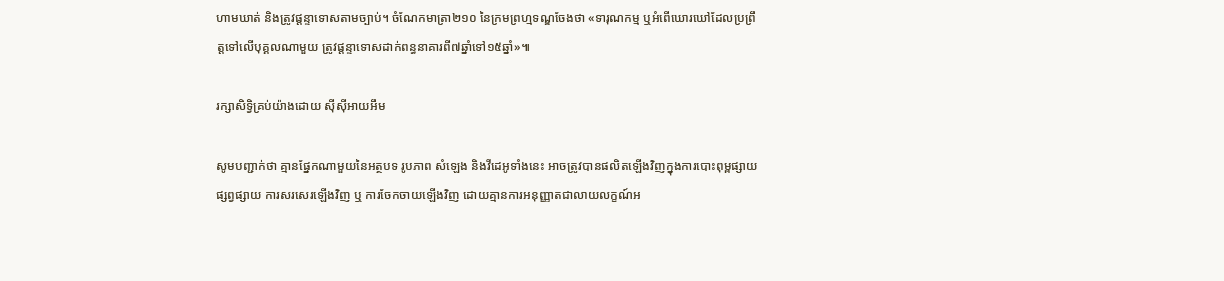ហាមឃាត់ និងត្រូវផ្ដន្ទាទោសតាមច្បាប់។ ចំណែកមាត្រា២១០ នៃក្រមព្រហ្មទណ្ឌចែងថា «ទារុណកម្ម ឬអំពើឃោរឃៅដែលប្រព្រឹត្តទៅលើបុគ្គលណាមួយ ត្រូវផ្ដន្ទាទោសដាក់ពន្ធនាគារពី៧ឆ្នាំទៅ១៥ឆ្នាំ»៕

រក្សាសិទ្វិគ្រប់យ៉ាងដោយ ស៊ីស៊ីអាយអឹម

សូមបញ្ជាក់ថា គ្មានផ្នែកណាមួយនៃអត្ថបទ រូបភាព សំឡេង និងវីដេអូទាំងនេះ អាចត្រូវបានផលិតឡើងវិញក្នុងការបោះពុម្ពផ្សាយ ផ្សព្វផ្សាយ ការសរសេរឡើងវិញ ឬ ការចែកចាយឡើងវិញ ដោយគ្មានការអនុញ្ញាតជាលាយលក្ខណ៍អ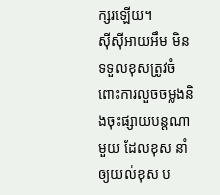ក្សរឡើយ។
ស៊ីស៊ីអាយអឹម មិនទទួលខុសត្រូវចំពោះការលួចចម្លងនិងចុះផ្សាយបន្តណាមួយ ដែលខុស នាំឲ្យយល់ខុស ប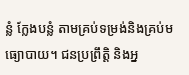ន្លំ ក្លែងបន្លំ តាមគ្រប់ទម្រង់និងគ្រប់មធ្យោបាយ។ ជនប្រព្រឹត្តិ និងអ្ន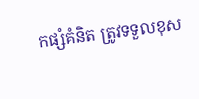កផ្សំគំនិត ត្រូវទទួលខុស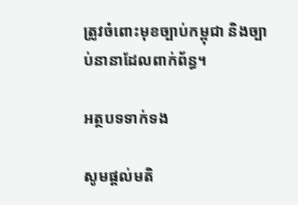ត្រូវចំពោះមុខច្បាប់កម្ពុជា និងច្បាប់នានាដែលពាក់ព័ន្ធ។

អត្ថបទទាក់ទង

សូមផ្ដល់មតិ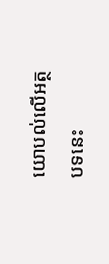យោបល់លើអត្ថបទនេះ